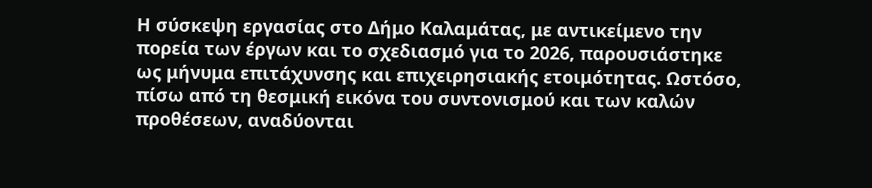Η σύσκεψη εργασίας στο Δήμο Καλαμάτας, με αντικείμενο την πορεία των έργων και το σχεδιασμό για το 2026, παρουσιάστηκε ως μήνυμα επιτάχυνσης και επιχειρησιακής ετοιμότητας. Ωστόσο, πίσω από τη θεσμική εικόνα του συντονισμού και των καλών προθέσεων, αναδύονται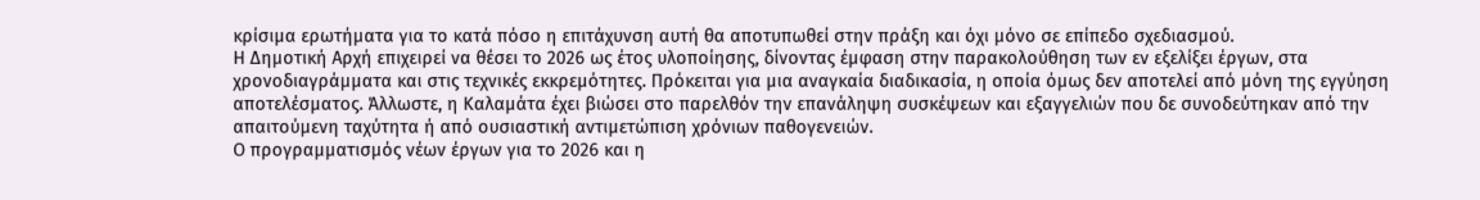κρίσιμα ερωτήματα για το κατά πόσο η επιτάχυνση αυτή θα αποτυπωθεί στην πράξη και όχι μόνο σε επίπεδο σχεδιασμού.
Η Δημοτική Αρχή επιχειρεί να θέσει το 2026 ως έτος υλοποίησης, δίνοντας έμφαση στην παρακολούθηση των εν εξελίξει έργων, στα χρονοδιαγράμματα και στις τεχνικές εκκρεμότητες. Πρόκειται για μια αναγκαία διαδικασία, η οποία όμως δεν αποτελεί από μόνη της εγγύηση αποτελέσματος. Άλλωστε, η Καλαμάτα έχει βιώσει στο παρελθόν την επανάληψη συσκέψεων και εξαγγελιών που δε συνοδεύτηκαν από την απαιτούμενη ταχύτητα ή από ουσιαστική αντιμετώπιση χρόνιων παθογενειών.
Ο προγραμματισμός νέων έργων για το 2026 και η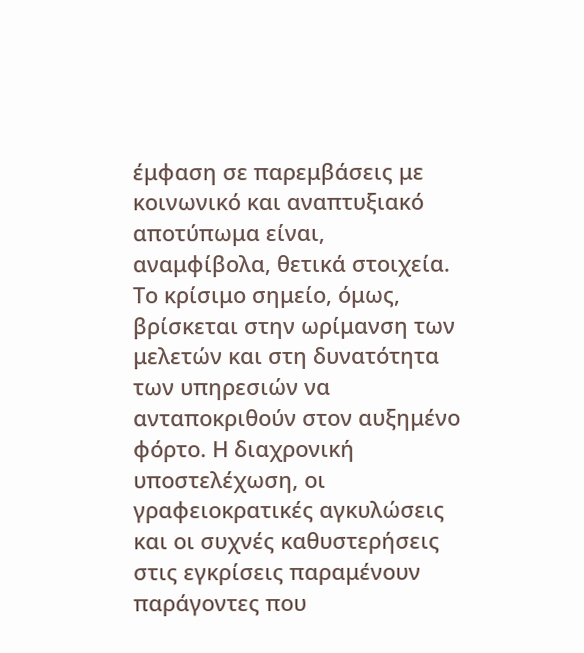έμφαση σε παρεμβάσεις με κοινωνικό και αναπτυξιακό αποτύπωμα είναι, αναμφίβολα, θετικά στοιχεία. Το κρίσιμο σημείο, όμως, βρίσκεται στην ωρίμανση των μελετών και στη δυνατότητα των υπηρεσιών να ανταποκριθούν στον αυξημένο φόρτο. Η διαχρονική υποστελέχωση, οι γραφειοκρατικές αγκυλώσεις και οι συχνές καθυστερήσεις στις εγκρίσεις παραμένουν παράγοντες που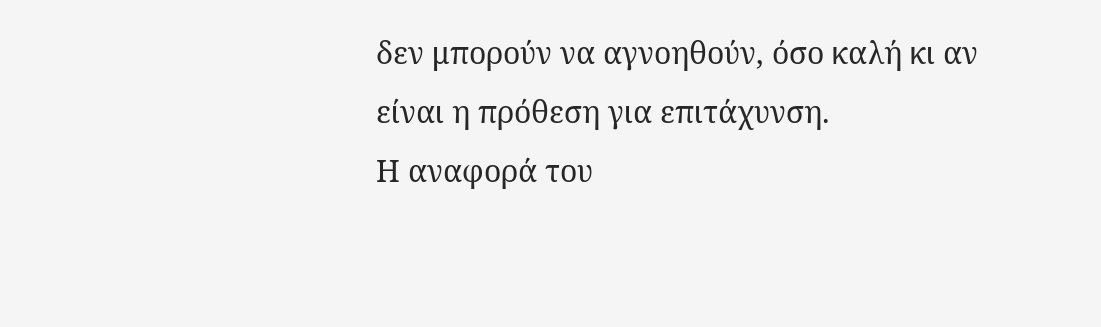δεν μπορούν να αγνοηθούν, όσο καλή κι αν είναι η πρόθεση για επιτάχυνση.
Η αναφορά του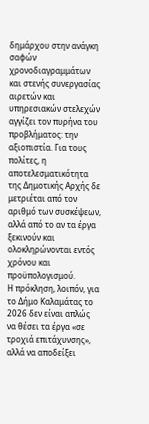δημάρχου στην ανάγκη σαφών χρονοδιαγραμμάτων και στενής συνεργασίας αιρετών και υπηρεσιακών στελεχών αγγίζει τον πυρήνα του προβλήματος: την αξιοπιστία. Για τους πολίτες, η αποτελεσματικότητα της Δημοτικής Αρχής δε μετριέται από τον αριθμό των συσκέψεων, αλλά από το αν τα έργα ξεκινούν και ολοκληρώνονται εντός χρόνου και προϋπολογισμού.
Η πρόκληση, λοιπόν, για το Δήμο Καλαμάτας το 2026 δεν είναι απλώς να θέσει τα έργα «σε τροχιά επιτάχυνσης», αλλά να αποδείξει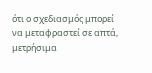ότι ο σχεδιασμός μπορεί να μεταφραστεί σε απτά, μετρήσιμα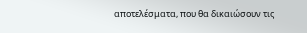αποτελέσματα, που θα δικαιώσουν τις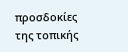προσδοκίες της τοπικής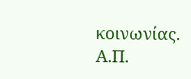κοινωνίας.
Α.Π.